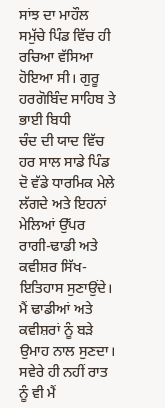ਸਾਂਝ ਦਾ ਮਾਹੌਲ
ਸਮੁੱਚੇ ਪਿੰਡ ਵਿੱਚ ਹੀ ਰਚਿਆ ਵੱਸਿਆ ਹੋਇਆ ਸੀ। ਗੁਰੂ ਹਰਗੋਬਿੰਦ ਸਾਹਿਬ ਤੇ ਭਾਈ ਬਿਧੀ
ਚੰਦ ਦੀ ਯਾਦ ਵਿੱਚ ਹਰ ਸਾਲ ਸਾਡੇ ਪਿੰਡ ਦੋ ਵੱਡੇ ਧਾਰਮਿਕ ਮੇਲੇ ਲੱਗਦੇ ਅਤੇ ਇਹਨਾਂ
ਮੇਲਿਆਂ ਉੱਪਰ ਰਾਗੀ-ਢਾਡੀ ਅਤੇ ਕਵੀਸ਼ਰ ਸਿੱਖ-ਇਤਿਹਾਸ ਸੁਣਾਉਂਦੇ। ਮੈਂ ਢਾਡੀਆਂ ਅਤੇ
ਕਵੀਸ਼ਰਾਂ ਨੂੰ ਬੜੇ ਉਮਾਹ ਨਾਲ ਸੁਣਦਾ। ਸਵੇਰੇ ਹੀ ਨਹੀਂ ਰਾਤ ਨੂੰ ਵੀ ਮੈਂ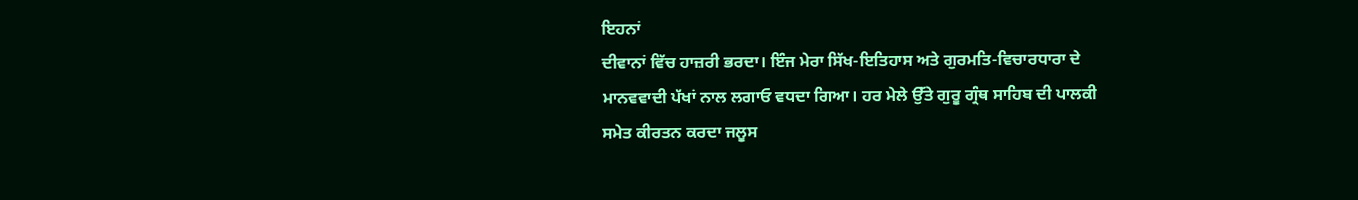ਇਹਨਾਂ
ਦੀਵਾਨਾਂ ਵਿੱਚ ਹਾਜ਼ਰੀ ਭਰਦਾ। ਇੰਜ ਮੇਰਾ ਸਿੱਖ-ਇਤਿਹਾਸ ਅਤੇ ਗੁਰਮਤਿ-ਵਿਚਾਰਧਾਰਾ ਦੇ
ਮਾਨਵਵਾਦੀ ਪੱਖਾਂ ਨਾਲ ਲਗਾਓ ਵਧਦਾ ਗਿਆ। ਹਰ ਮੇਲੇ ਉੱਤੇ ਗੁਰੂ ਗ੍ਰੰਥ ਸਾਹਿਬ ਦੀ ਪਾਲਕੀ
ਸਮੇਤ ਕੀਰਤਨ ਕਰਦਾ ਜਲੂਸ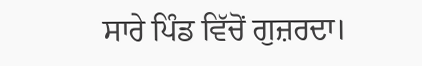ਸਾਰੇ ਪਿੰਡ ਵਿੱਚੋਂ ਗੁਜ਼ਰਦਾ।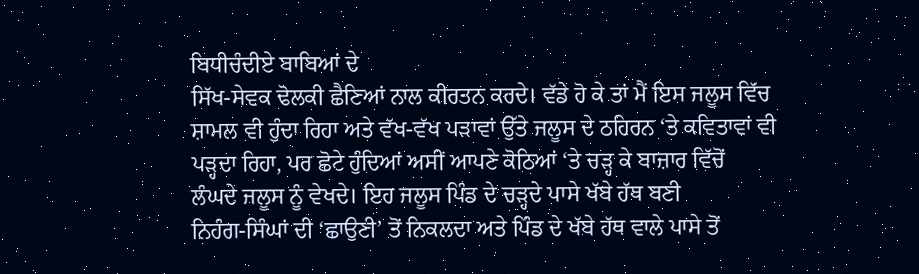ਬਿਧੀਚੰਦੀਏ ਬਾਬਿਆਂ ਦੇ
ਸਿੱਖ-ਸੇਵਕ ਢੋਲਕੀ ਛੈਣਿਆਂ ਨਾਲ ਕੀਰਤਨ ਕਰਦੇ। ਵੱਡੇ ਹੋ ਕੇ ਤਾਂ ਮੈਂ ਇਸ ਜਲੂਸ ਵਿੱਚ
ਸ਼ਾਮਲ ਵੀ ਹੁੰਦਾ ਰਿਹਾ ਅਤੇ ਵੱਖ-ਵੱਖ ਪੜਾਵਾਂ ਉੱਤੇ ਜਲੂਸ ਦੇ ਠਹਿਰਨ ‘ਤੇ ਕਵਿਤਾਵਾਂ ਵੀ
ਪੜ੍ਹਦਾ ਰਿਹਾ, ਪਰ ਛੋਟੇ ਹੁੰਦਿਆਂ ਅਸੀਂ ਆਪਣੇ ਕੋਠਿਆਂ ‘ਤੇ ਚੜ੍ਹ ਕੇ ਬਾਜ਼ਾਰ ਵਿੱਚੋਂ
ਲੰਘਦੇ ਜਲੂਸ ਨੂੰ ਵੇਖਦੇ। ਇਹ ਜਲੂਸ ਪਿੰਡ ਦੇ ਚੜ੍ਹਦੇ ਪਾਸੇ ਖੱਬੇ ਹੱਥ ਬਣੀ
ਨਿਹੰਗ-ਸਿੰਘਾਂ ਦੀ ‘ਛਾਉਣੀ’ ਤੋਂ ਨਿਕਲਦਾ ਅਤੇ ਪਿੰਡ ਦੇ ਖੱਬੇ ਹੱਥ ਵਾਲੇ ਪਾਸੇ ਤੋਂ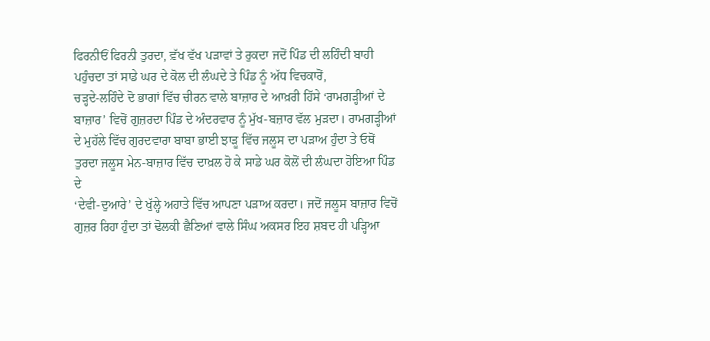ਫਿਰਨੀਓਂ ਫਿਰਨੀ ਤੁਰਦਾ, ਵ਼ੱਖ ਵੱਖ ਪੜਾਵਾਂ ਤੇ ਰੁਕਦਾ ਜਦੋਂ ਪਿੰਡ ਦੀ ਲਹਿੰਦੀ ਬਾਹੀ
ਪਹੁੰਚਦਾ ਤਾਂ ਸਾਡੇ ਘਰ ਦੇ ਕੋਲ ਦੀ ਲੰਘਦੇ ਤੇ ਪਿੰਡ ਨੂੰ ਅੱਧ ਵਿਚਕਾਰੋਂ,
ਚੜ੍ਹਦੇ-ਲਹਿੰਦੇ ਦੋ ਭਾਗਾਂ ਵਿੱਚ ਚੀਰਨ ਵਾਲੇ ਬਾਜ਼ਾਰ ਦੇ ਆਖ਼ਰੀ ਹਿੱਸੇ ‘ਰਾਮਗੜ੍ਹੀਆਂ ਦੇ
ਬਾਜ਼ਾਰ’ ਵਿਚੋਂ ਗੁਜ਼ਰਦਾ ਪਿੰਡ ਦੇ ਅੰਦਰਵਾਰ ਨੂੰ ਮੁੱਖ-ਬਜ਼ਾਰ ਵੱਲ ਮੁੜਦਾ। ਰਾਮਗੜ੍ਹੀਆਂ
ਦੇ ਮੁਹੱਲੇ ਵਿੱਚ ਗੁਰਦਵਾਰਾ ਬਾਬਾ ਭਾਈ ਝਾੜੂ ਵਿੱਚ ਜਲੂਸ ਦਾ ਪੜਾਅ ਹੁੰਦਾ ਤੇ ਓਥੋਂ
ਤੁਰਦਾ ਜਲੂਸ ਮੇਨ-ਬਾਜ਼ਾਰ ਵਿੱਚ ਦਾਖ਼ਲ ਹੋ ਕੇ ਸਾਡੇ ਘਰ ਕੋਲੋਂ ਦੀ ਲੰਘਦਾ ਹੋਇਆ ਪਿੰਡ ਦੇ
‘ਦੇਵੀ-ਦੁਆਰੇ’ ਦੇ ਖੁੱਲ੍ਹੇ ਅਹਾਤੇ ਵਿੱਚ ਆਪਣਾ ਪੜਾਅ ਕਰਦਾ। ਜਦੋਂ ਜਲੂਸ ਬਾਜ਼ਾਰ ਵਿਚੋਂ
ਗੁਜ਼ਰ ਰਿਹਾ ਹੁੰਦਾ ਤਾਂ ਢੋਲਕੀ ਛੈਣਿਆਂ ਵਾਲੇ ਸਿੰਘ ਅਕਸਰ ਇਹ ਸ਼ਬਦ ਹੀ ਪੜ੍ਹਿਆ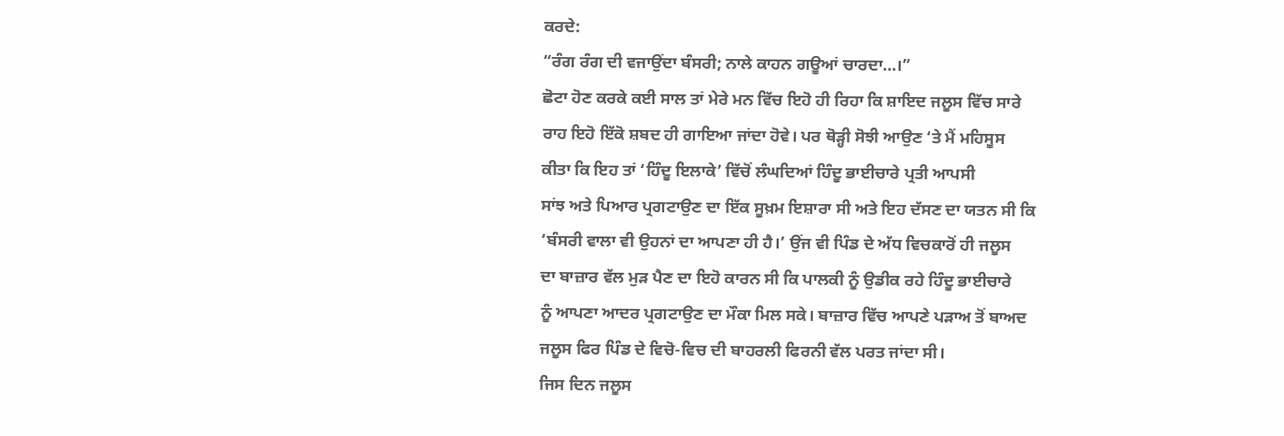ਕਰਦੇ:
“ਰੰਗ ਰੰਗ ਦੀ ਵਜਾਉਂਦਾ ਬੰਸਰੀ; ਨਾਲੇ ਕਾਹਨ ਗਊਆਂ ਚਾਰਦਾ…।”
ਛੋਟਾ ਹੋਣ ਕਰਕੇ ਕਈ ਸਾਲ ਤਾਂ ਮੇਰੇ ਮਨ ਵਿੱਚ ਇਹੋ ਹੀ ਰਿਹਾ ਕਿ ਸ਼ਾਇਦ ਜਲੂਸ ਵਿੱਚ ਸਾਰੇ
ਰਾਹ ਇਹੋ ਇੱਕੋ ਸ਼ਬਦ ਹੀ ਗਾਇਆ ਜਾਂਦਾ ਹੋਵੇ। ਪਰ ਥੋੜ੍ਹੀ ਸੋਝੀ ਆਉਣ ‘ਤੇ ਮੈਂ ਮਹਿਸੂਸ
ਕੀਤਾ ਕਿ ਇਹ ਤਾਂ ‘ਹਿੰਦੂ ਇਲਾਕੇ’ ਵਿੱਚੋਂ ਲੰਘਦਿਆਂ ਹਿੰਦੂ ਭਾਈਚਾਰੇ ਪ੍ਰਤੀ ਆਪਸੀ
ਸਾਂਝ ਅਤੇ ਪਿਆਰ ਪ੍ਰਗਟਾਉਣ ਦਾ ਇੱਕ ਸੂਖ਼ਮ ਇਸ਼ਾਰਾ ਸੀ ਅਤੇ ਇਹ ਦੱਸਣ ਦਾ ਯਤਨ ਸੀ ਕਿ
‘ਬੰਸਰੀ ਵਾਲਾ ਵੀ ਉਹਨਾਂ ਦਾ ਆਪਣਾ ਹੀ ਹੈ।’ ਉਂਜ ਵੀ ਪਿੰਡ ਦੇ ਅੱਧ ਵਿਚਕਾਰੋਂ ਹੀ ਜਲੂਸ
ਦਾ ਬਾਜ਼ਾਰ ਵੱਲ ਮੁੜ ਪੈਣ ਦਾ ਇਹੋ ਕਾਰਨ ਸੀ ਕਿ ਪਾਲਕੀ ਨੂੰ ਉਡੀਕ ਰਹੇ ਹਿੰਦੂ ਭਾਈਚਾਰੇ
ਨੂੰ ਆਪਣਾ ਆਦਰ ਪ੍ਰਗਟਾਉਣ ਦਾ ਮੌਕਾ ਮਿਲ ਸਕੇ। ਬਾਜ਼ਾਰ ਵਿੱਚ ਆਪਣੇ ਪੜਾਅ ਤੋਂ ਬਾਅਦ
ਜਲੂਸ ਫਿਰ ਪਿੰਡ ਦੇ ਵਿਚੋ-ਵਿਚ ਦੀ ਬਾਹਰਲੀ ਫਿਰਨੀ ਵੱਲ ਪਰਤ ਜਾਂਦਾ ਸੀ।
ਜਿਸ ਦਿਨ ਜਲੂਸ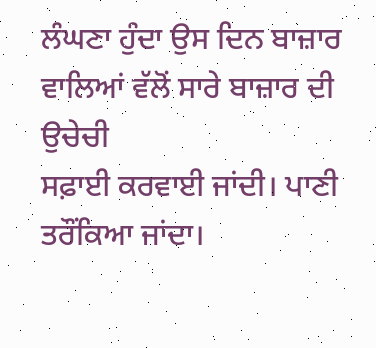ਲੰਘਣਾ ਹੁੰਦਾ ਉਸ ਦਿਨ ਬਾਜ਼ਾਰ ਵਾਲਿਆਂ ਵੱਲੋਂ ਸਾਰੇ ਬਾਜ਼ਾਰ ਦੀ ਉਚੇਚੀ
ਸਫ਼ਾਈ ਕਰਵਾਈ ਜਾਂਦੀ। ਪਾਣੀ ਤਰੌਂਕਿਆ ਜਾਂਦਾ।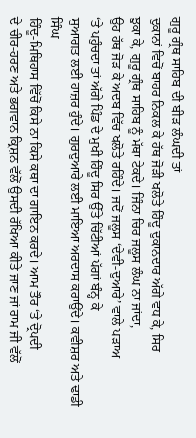ਗੁਰੂ ਗ੍ਰੰਥ ਸਾਹਿਬ ਦੀ ਬੀੜ ਲੰਘਦੀ ਤਾਂ
ਦੁਕਾਨਾਂ ਵਿਚੋਂ ਬਾਹਰ ਨਿਕਲ ਕੇ ਹੱਥ ਜੋੜੀ ਖਲੋਤੇ ਹਿੰਦੂ ਦੁਕਾਨਦਾਰ ਅੱਗੇ ਵਧ ਕੇ, ਸਿਰ
ਝੁਕਾ ਕੇ, ਗੁਰੂ ਗ੍ਰੰਥ ਸਾਹਿਬ ਨੂੰ ਮੱਥਾ ਟੇਕਦੇ। ਜਿੰਨਾ ਚਿਰ ਜਲੂਸ ਲੰਘ ਨਾ ਜਾਂਦਾ,
ਉਹ ਹੱਥ ਜੋੜ ਕੇ ਅਦਬ ਵਿੱਚ ਖਲੋਤੇ ਰਹਿੰਦੇ। ਜਦੋਂ ਜਲੂਸ ‘ਦੇਵੀ-ਦੁਆਰੇ’ ਵਾਲੇ ਪੜਾਅ
‘ਤੇ ਪਹੁੰਚਦਾ ਤਾਂ ਅੱਗੇ ਪਿੰਡ ਦੇ ਮੁਖੀ ਹਿੰਦੂ ਸਿਰ ਉੱਤੇ ਚਿੱਟੀਆਂ ਪੱਗਾਂ ਬੰਨ੍ਹ ਕੇ
ਸੁਆਗਤ ਲਈ ਹਾਜ਼ਰ ਹੁੰਦੇ। ਗੁਰਦੁਆਰੇ ਲਈ ਮਾਇਆ ਅਰਦਾਸ ਕਰਾਉਂਦੇ। ਕਵੀਸ਼ਰ ਅਤੇ ਢਾਡੀ ਸਿੰਘ
ਹਿੰਦੂ-ਮਿਥਿਹਾਸ ਵਿੱਚੋਂ ਕਿਸੇ ਨਾ ਕਿਸੇ ਕਥਾ ਦਾ ਗਾਇਨ ਕਰਦੇ। ਆਮ ਤੌਰ ‘ਤੇ ਦ੍ਰੋਪਦੀ
ਦੇ ਚੀਰ-ਹਰਣ ਅਤੇ ਭਗਵਾਨ ਕ੍ਰਿਸ਼ਨ ਵੱਲੋਂ ਉਸਦੀ ਰੱਖਿਆ ਕੀਤੇ ਜਾਣ ਜਾਂ ਰਾਮ ਜੀ ਵੱਲੋਂ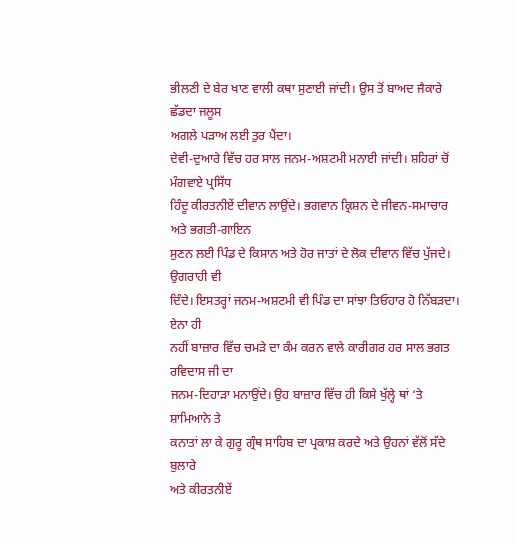ਭੀਲਣੀ ਦੇ ਬੇਰ ਖਾਣ ਵਾਲੀ ਕਥਾ ਸੁਣਾਈ ਜਾਂਦੀ। ਉਸ ਤੋਂ ਬਾਅਦ ਜੈਕਾਰੇ ਛੱਡਦਾ ਜਲੂਸ
ਅਗਲੇ ਪੜਾਅ ਲਈ ਤੁਰ ਪੈਂਦਾ।
ਦੇਵੀ-ਦੁਆਰੇ ਵਿੱਚ ਹਰ ਸਾਲ ਜਨਮ-ਅਸ਼ਟਮੀ ਮਨਾਈ ਜਾਂਦੀ। ਸ਼ਹਿਰਾਂ ਚੋਂ ਮੰਗਵਾਏ ਪ੍ਰਸਿੱਧ
ਹਿੰਦੂ ਕੀਰਤਨੀਏਂ ਦੀਵਾਨ ਲਾਉਂਦੇ। ਭਗਵਾਨ ਕ੍ਰਿਸ਼ਨ ਦੇ ਜੀਵਨ-ਸਮਾਚਾਰ ਅਤੇ ਭਗਤੀ-ਗਾਇਨ
ਸੁਣਨ ਲਈ ਪਿੰਡ ਦੇ ਕਿਸਾਨ ਅਤੇ ਹੋਰ ਜਾਤਾਂ ਦੇ ਲੋਕ ਦੀਵਾਨ ਵਿੱਚ ਪੁੱਜਦੇ। ਉਗਰਾਹੀ ਵੀ
ਦਿੰਦੇ। ਇਸਤਰ੍ਹਾਂ ਜਨਮ-ਅਸ਼ਟਮੀ ਵੀ ਪਿੰਡ ਦਾ ਸਾਂਝਾ ਤਿਓਹਾਰ ਹੋ ਨਿੱਬੜਦਾ। ਏਨਾ ਹੀ
ਨਹੀਂ ਬਾਜ਼ਾਰ ਵਿੱਚ ਚਮੜੇ ਦਾ ਕੰਮ ਕਰਨ ਵਾਲੇ ਕਾਰੀਗਰ ਹਰ ਸਾਲ ਭਗਤ ਰਵਿਦਾਸ ਜੀ ਦਾ
ਜਨਮ-ਦਿਹਾੜਾ ਮਨਾਉਂਦੇ। ਉਹ ਬਾਜ਼ਾਰ ਵਿੱਚ ਹੀ ਕਿਸੇ ਖੁੱਲ੍ਹੇ ਥਾਂ ‘ਤੇ ਸ਼ਾਮਿਆਨੇ ਤੇ
ਕਨਾਤਾਂ ਲਾ ਕੇ ਗੁਰੂ ਗ੍ਰੰਥ ਸਾਹਿਬ ਦਾ ਪ੍ਰਕਾਸ਼ ਕਰਦੇ ਅਤੇ ਉਹਨਾਂ ਵੱਲੋਂ ਸੱਦੇ ਬੁਲਾਰੇ
ਅਤੇ ਕੀਰਤਨੀਏਂ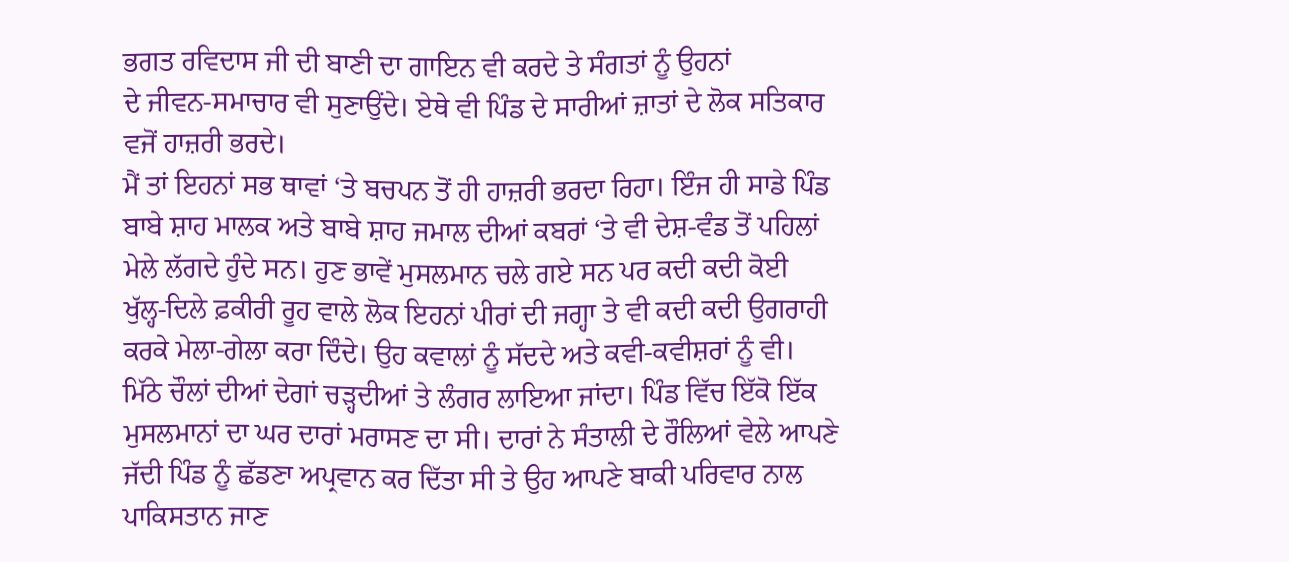ਭਗਤ ਰਵਿਦਾਸ ਜੀ ਦੀ ਬਾਣੀ ਦਾ ਗਾਇਨ ਵੀ ਕਰਦੇ ਤੇ ਸੰਗਤਾਂ ਨੂੰ ਉਹਨਾਂ
ਦੇ ਜੀਵਨ-ਸਮਾਚਾਰ ਵੀ ਸੁਣਾਉਂਦੇ। ਏਥੇ ਵੀ ਪਿੰਡ ਦੇ ਸਾਰੀਆਂ ਜ਼ਾਤਾਂ ਦੇ ਲੋਕ ਸਤਿਕਾਰ
ਵਜੋਂ ਹਾਜ਼ਰੀ ਭਰਦੇ।
ਮੈਂ ਤਾਂ ਇਹਨਾਂ ਸਭ ਥਾਵਾਂ ‘ਤੇ ਬਚਪਨ ਤੋਂ ਹੀ ਹਾਜ਼ਰੀ ਭਰਦਾ ਰਿਹਾ। ਇੰਜ ਹੀ ਸਾਡੇ ਪਿੰਡ
ਬਾਬੇ ਸ਼ਾਹ ਮਾਲਕ ਅਤੇ ਬਾਬੇ ਸ਼ਾਹ ਜਮਾਲ ਦੀਆਂ ਕਬਰਾਂ ‘ਤੇ ਵੀ ਦੇਸ਼-ਵੰਡ ਤੋਂ ਪਹਿਲਾਂ
ਮੇਲੇ ਲੱਗਦੇ ਹੁੰਦੇ ਸਨ। ਹੁਣ ਭਾਵੇਂ ਮੁਸਲਮਾਨ ਚਲੇ ਗਏ ਸਨ ਪਰ ਕਦੀ ਕਦੀ ਕੋਈ
ਖੁੱਲ੍ਹ-ਦਿਲੇ ਫ਼ਕੀਰੀ ਰੂਹ ਵਾਲੇ ਲੋਕ ਇਹਨਾਂ ਪੀਰਾਂ ਦੀ ਜਗ੍ਹਾ ਤੇ ਵੀ ਕਦੀ ਕਦੀ ਉਗਰਾਹੀ
ਕਰਕੇ ਮੇਲਾ-ਗੇਲਾ ਕਰਾ ਦਿੰਦੇ। ਉਹ ਕਵਾਲਾਂ ਨੂੰ ਸੱਦਦੇ ਅਤੇ ਕਵੀ-ਕਵੀਸ਼ਰਾਂ ਨੂੰ ਵੀ।
ਮਿੱਠੇ ਚੌਲਾਂ ਦੀਆਂ ਦੇਗਾਂ ਚੜ੍ਹਦੀਆਂ ਤੇ ਲੰਗਰ ਲਾਇਆ ਜਾਂਦਾ। ਪਿੰਡ ਵਿੱਚ ਇੱਕੋ ਇੱਕ
ਮੁਸਲਮਾਨਾਂ ਦਾ ਘਰ ਦਾਰਾਂ ਮਰਾਸਣ ਦਾ ਸੀ। ਦਾਰਾਂ ਨੇ ਸੰਤਾਲੀ ਦੇ ਰੌਲਿਆਂ ਵੇਲੇ ਆਪਣੇ
ਜੱਦੀ ਪਿੰਡ ਨੂੰ ਛੱਡਣਾ ਅਪ੍ਰਵਾਨ ਕਰ ਦਿੱਤਾ ਸੀ ਤੇ ਉਹ ਆਪਣੇ ਬਾਕੀ ਪਰਿਵਾਰ ਨਾਲ
ਪਾਕਿਸਤਾਨ ਜਾਣ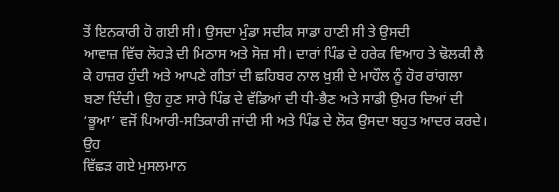ਤੋਂ ਇਨਕਾਰੀ ਹੋ ਗਈ ਸੀ। ਉਸਦਾ ਮੁੰਡਾ ਸਦੀਕ ਸਾਡਾ ਹਾਣੀ ਸੀ ਤੇ ਉਸਦੀ
ਆਵਾਜ਼ ਵਿੱਚ ਲੋਹੜੇ ਦੀ ਮਿਠਾਸ ਅਤੇ ਸੋਜ਼ ਸੀ। ਦਾਰਾਂ ਪਿੰਡ ਦੇ ਹਰੇਕ ਵਿਆਹ ਤੇ ਢੋਲਕੀ ਲੈ
ਕੇ ਹਾਜ਼ਰ ਹੁੰਦੀ ਅਤੇ ਆਪਣੇ ਗੀਤਾਂ ਦੀ ਛਹਿਬਰ ਨਾਲ ਖ਼ੁਸ਼ੀ ਦੇ ਮਾਹੌਲ ਨੂੰ ਹੋਰ ਰਾਂਗਲਾ
ਬਣਾ ਦਿੰਦੀ। ਉਹ ਹੁਣ ਸਾਰੇ ਪਿੰਡ ਦੇ ਵੱਡਿਆਂ ਦੀ ਧੀ-ਭੈਣ ਅਤੇ ਸਾਡੀ ਉਮਰ ਦਿਆਂ ਦੀ
‘ਭੂਆ’ ਵਜੋਂ ਪਿਆਰੀ-ਸਤਿਕਾਰੀ ਜਾਂਦੀ ਸੀ ਅਤੇ ਪਿੰਡ ਦੇ ਲੋਕ ਉਸਦਾ ਬਹੁਤ ਆਦਰ ਕਰਦੇ। ਉਹ
ਵਿੱਛੜ ਗਏ ਮੁਸਲਮਾਨ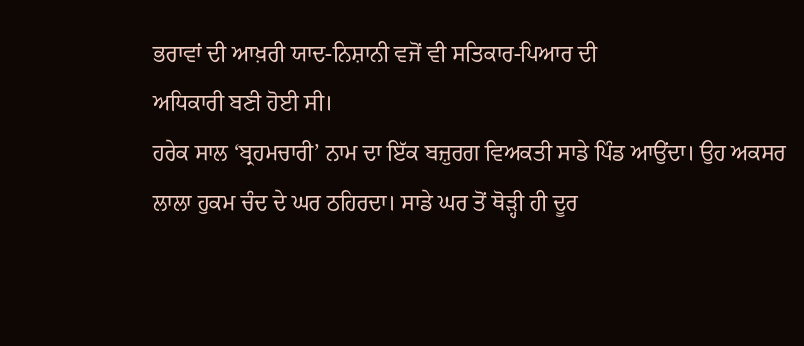ਭਰਾਵਾਂ ਦੀ ਆਖ਼ਰੀ ਯਾਦ-ਨਿਸ਼ਾਨੀ ਵਜੋਂ ਵੀ ਸਤਿਕਾਰ-ਪਿਆਰ ਦੀ
ਅਧਿਕਾਰੀ ਬਣੀ ਹੋਈ ਸੀ।
ਹਰੇਕ ਸਾਲ ‘ਬ੍ਰਹਮਚਾਰੀ’ ਨਾਮ ਦਾ ਇੱਕ ਬਜ਼ੁਰਗ ਵਿਅਕਤੀ ਸਾਡੇ ਪਿੰਡ ਆਉਂਦਾ। ਉਹ ਅਕਸਰ
ਲਾਲਾ ਹੁਕਮ ਚੰਦ ਦੇ ਘਰ ਠਹਿਰਦਾ। ਸਾਡੇ ਘਰ ਤੋਂ ਥੋੜ੍ਹੀ ਹੀ ਦੂਰ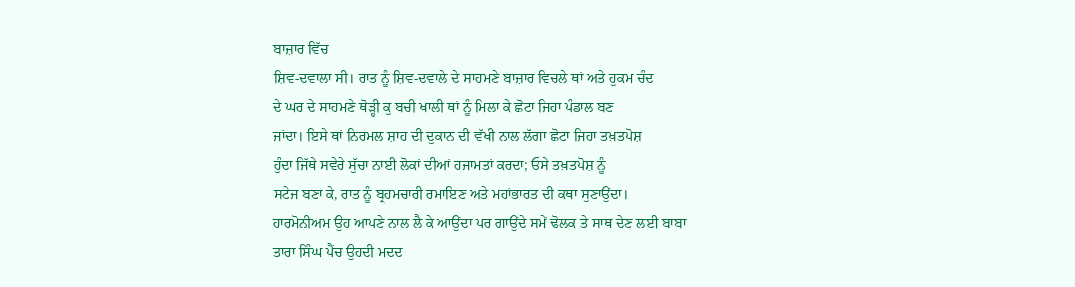ਬਾਜ਼ਾਰ ਵਿੱਚ
ਸ਼ਿਵ-ਦਵਾਲਾ ਸੀ। ਰਾਤ ਨੂੰ ਸ਼ਿਵ-ਦਵਾਲੇ ਦੇ ਸਾਹਮਣੇ ਬਾਜ਼ਾਰ ਵਿਚਲੇ ਥਾਂ ਅਤੇ ਹੁਕਮ ਚੰਦ
ਦੇ ਘਰ ਦੇ ਸਾਹਮਣੇ ਥੋੜ੍ਹੀ ਕੁ ਬਚੀ ਖਾਲੀ ਥਾਂ ਨੂੰ ਮਿਲਾ ਕੇ ਛੋਟਾ ਜਿਹਾ ਪੰਡਾਲ ਬਣ
ਜਾਂਦਾ। ਇਸੇ ਥਾਂ ਨਿਰਮਲ ਸ਼ਾਹ ਦੀ ਦੁਕਾਨ ਦੀ ਵੱਖੀ ਨਾਲ ਲੱਗਾ ਛੋਟਾ ਜਿਹਾ ਤਖ਼ਤਪੋਸ਼
ਹੁੰਦਾ ਜਿੱਥੇ ਸਵੇਰੇ ਸੁੱਚਾ ਨਾਈ ਲੋਕਾਂ ਦੀਆਂ ਹਜਾਮਤਾਂ ਕਰਦਾ; ਓਸੇ ਤਖ਼ਤਪੋਸ਼ ਨੂੰ
ਸਟੇਜ ਬਣਾ ਕੇ, ਰਾਤ ਨੂੰ ਬ੍ਰਹਮਚਾਰੀ ਰਮਾਇਣ ਅਤੇ ਮਹਾਂਭਾਰਤ ਦੀ ਕਥਾ ਸੁਣਾਉਂਦਾ।
ਹਾਰਮੋਨੀਅਮ ਉਹ ਆਪਣੇ ਨਾਲ ਲੈ ਕੇ ਆਉਂਦਾ ਪਰ ਗਾਉਂਦੇ ਸਮੇਂ ਢੋਲਕ ਤੇ ਸਾਥ ਦੇਣ ਲਈ ਬਾਬਾ
ਤਾਰਾ ਸਿੰਘ ਪੈਂਚ ਉਹਦੀ ਮਦਦ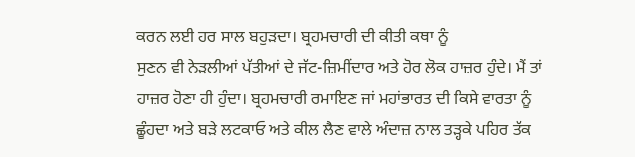ਕਰਨ ਲਈ ਹਰ ਸਾਲ ਬਹੁੜਦਾ। ਬ੍ਰਹਮਚਾਰੀ ਦੀ ਕੀਤੀ ਕਥਾ ਨੂੰ
ਸੁਣਨ ਵੀ ਨੇੜਲੀਆਂ ਪੱਤੀਆਂ ਦੇ ਜੱਟ-ਜ਼ਿਮੀਂਦਾਰ ਅਤੇ ਹੋਰ ਲੋਕ ਹਾਜ਼ਰ ਹੁੰਦੇ। ਮੈਂ ਤਾਂ
ਹਾਜ਼ਰ ਹੋਣਾ ਹੀ ਹੁੰਦਾ। ਬ੍ਰਹਮਚਾਰੀ ਰਮਾਇਣ ਜਾਂ ਮਹਾਂਭਾਰਤ ਦੀ ਕਿਸੇ ਵਾਰਤਾ ਨੂੰ
ਛੂੰਹਦਾ ਅਤੇ ਬੜੇ ਲਟਕਾਓ ਅਤੇ ਕੀਲ ਲੈਣ ਵਾਲੇ ਅੰਦਾਜ਼ ਨਾਲ ਤੜ੍ਹਕੇ ਪਹਿਰ ਤੱਕ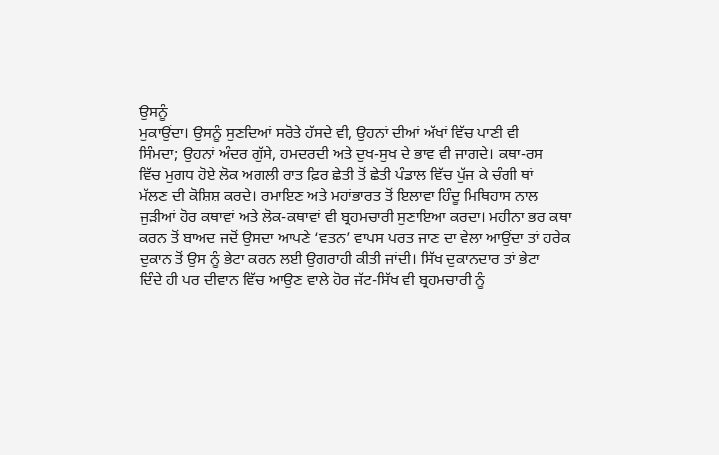ਉਸਨੂੰ
ਮੁਕਾਉਂਦਾ। ਉਸਨੂੰ ਸੁਣਦਿਆਂ ਸਰੋਤੇ ਹੱਸਦੇ ਵੀ, ਉਹਨਾਂ ਦੀਆਂ ਅੱਖਾਂ ਵਿੱਚ ਪਾਣੀ ਵੀ
ਸਿੰਮਦਾ; ਉਹਨਾਂ ਅੰਦਰ ਗੁੱਸੇ, ਹਮਦਰਦੀ ਅਤੇ ਦੁਖ-ਸੁਖ ਦੇ ਭਾਵ ਵੀ ਜਾਗਦੇ। ਕਥਾ-ਰਸ
ਵਿੱਚ ਮੁਗਧ ਹੋਏ ਲੋਕ ਅਗਲੀ ਰਾਤ ਫ਼ਿਰ ਛੇਤੀ ਤੋਂ ਛੇਤੀ ਪੰਡਾਲ ਵਿੱਚ ਪੁੱਜ ਕੇ ਚੰਗੀ ਥਾਂ
ਮੱਲਣ ਦੀ ਕੋਸ਼ਿਸ਼ ਕਰਦੇ। ਰਮਾਇਣ ਅਤੇ ਮਹਾਂਭਾਰਤ ਤੋਂ ਇਲਾਵਾ ਹਿੰਦੂ ਮਿਥਿਹਾਸ ਨਾਲ
ਜੁੜੀਆਂ ਹੋਰ ਕਥਾਵਾਂ ਅਤੇ ਲੋਕ-ਕਥਾਵਾਂ ਵੀ ਬ੍ਰਹਮਚਾਰੀ ਸੁਣਾਇਆ ਕਰਦਾ। ਮਹੀਨਾ ਭਰ ਕਥਾ
ਕਰਨ ਤੋਂ ਬਾਅਦ ਜਦੋਂ ਉਸਦਾ ਆਪਣੇ ‘ਵਤਨ’ ਵਾਪਸ ਪਰਤ ਜਾਣ ਦਾ ਵੇਲਾ ਆਉਂਦਾ ਤਾਂ ਹਰੇਕ
ਦੁਕਾਨ ਤੋਂ ਉਸ ਨੂੰ ਭੇਟਾ ਕਰਨ ਲਈ ਉਗਰਾਹੀ ਕੀਤੀ ਜਾਂਦੀ। ਸਿੱਖ ਦੁਕਾਨਦਾਰ ਤਾਂ ਭੇਟਾ
ਦਿੰਦੇ ਹੀ ਪਰ ਦੀਵਾਨ ਵਿੱਚ ਆਉਣ ਵਾਲੇ ਹੋਰ ਜੱਟ-ਸਿੱਖ ਵੀ ਬ੍ਰਹਮਚਾਰੀ ਨੂੰ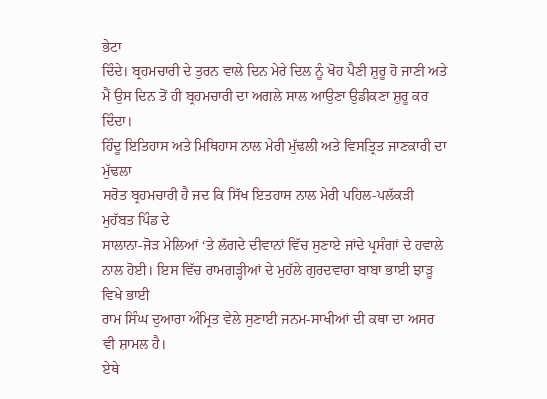ਭੇਟਾ
ਦਿੰਦੇ। ਬ੍ਰਹਮਚਾਰੀ ਦੇ ਤੁਰਨ ਵਾਲੇ ਦਿਨ ਮੇਰੇ ਦਿਲ ਨੂੰ ਖੋਹ ਪੈਣੀ ਸ਼ੁਰੂ ਹੋ ਜਾਣੀ ਅਤੇ
ਮੈਂ ਉਸ ਦਿਨ ਤੋਂ ਹੀ ਬ੍ਰਹਮਚਾਰੀ ਦਾ ਅਗਲੇ ਸਾਲ ਆਉਣਾ ਉਡੀਕਣਾ ਸ਼ੁਰੂ ਕਰ ਦਿੰਦਾ।
ਹਿੰਦੂ ਇਤਿਹਾਸ ਅਤੇ ਮਿਥਿਹਾਸ ਨਾਲ ਮੇਰੀ ਮੁੱਢਲੀ ਅਤੇ ਵਿਸਤ੍ਰਿਤ ਜਾਣਕਾਰੀ ਦਾ ਮੁੱਢਲਾ
ਸਰੋਤ ਬ੍ਰਹਮਚਾਰੀ ਹੈ ਜਦ ਕਿ ਸਿੱਖ ਇਤਹਾਸ ਨਾਲ ਮੇਰੀ ਪਹਿਲ-ਪਲੱਕੜੀ ਮੁਹੱਬਤ ਪਿੰਡ ਦੇ
ਸਾਲਾਨਾ-ਜੋੜ ਮੇਲਿਆਂ ‘ਤੇ ਲੱਗਦੇ ਦੀਵਾਨਾਂ ਵਿੱਚ ਸੁਣਾਏ ਜਾਂਦੇ ਪ੍ਰਸੰਗਾਂ ਦੇ ਹਵਾਲੇ
ਨਾਲ ਹੋਈ। ਇਸ ਵਿੱਚ ਰਾਮਗੜ੍ਹੀਆਂ ਦੇ ਮੁਹੱਲੇ ਗੁਰਦਵਾਰਾ ਬਾਬਾ ਭਾਈ ਝਾੜੂ ਵਿਖੇ ਭਾਈ
ਰਾਮ ਸਿੰਘ ਦੁਆਰਾ ਅੰਮ੍ਰਿਤ ਵੇਲੇ ਸੁਣਾਈ ਜਨਮ-ਸਾਖੀਆਂ ਦੀ ਕਥਾ ਦਾ ਅਸਰ ਵੀ ਸ਼ਾਮਲ ਹੈ।
ਏਥੇ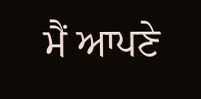ਮੈਂ ਆਪਣੇ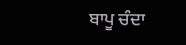ਬਾਪੂ ਚੰਦਾ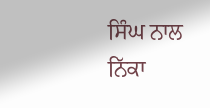ਸਿੰਘ ਨਾਲ ਨਿੱਕਾ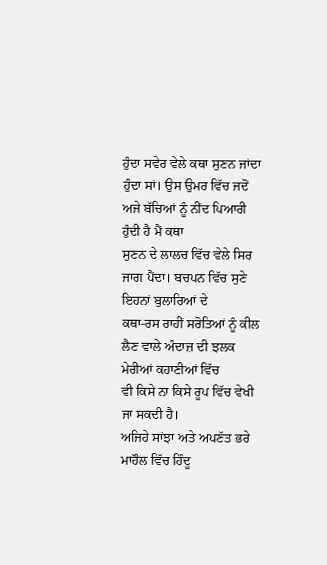ਹੁੰਦਾ ਸਵੇਰ ਵੇਲੇ ਕਥਾ ਸੁਣਨ ਜਾਂਦਾ
ਹੁੰਦਾ ਸਾਂ। ਉਸ ਉਮਰ ਵਿੱਚ ਜਦੋਂ ਅਜੇ ਬੱਚਿਆਂ ਨੂੰ ਨੀਂਦ ਪਿਆਰੀ ਹੁੰਦੀ ਹੈ ਮੈਂ ਕਥਾ
ਸੁਣਨ ਦੇ ਲਾਲਚ ਵਿੱਚ ਵੇਲੇ ਸਿਰ ਜਾਗ ਪੈਂਦਾ। ਬਚਪਨ ਵਿੱਚ ਸੁਣੇ ਇਹਨਾਂ ਬੁਲਾਰਿਆਂ ਦੇ
ਕਥਾ-ਰਸ ਰਾਹੀਂ ਸਰੋਤਿਆਂ ਨੂੰ ਕੀਲ ਲੈਣ ਵਾਲੇ ਅੰਦਾਜ਼ ਦੀ ਝਲਕ ਮੇਰੀਆਂ ਕਹਾਣੀਆਂ ਵਿੱਚ
ਵੀ ਕਿਸੇ ਨਾ ਕਿਸੇ ਰੂਪ ਵਿੱਚ ਵੇਖੀ ਜਾ ਸਕਦੀ ਹੈ।
ਅਜਿਹੇ ਸਾਂਝਾ ਅਤੇ ਅਪਣੱਤ ਭਰੇ ਮਾਹੌਲ ਵਿੱਚ ਹਿੰਦੂ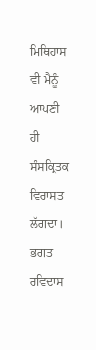ਮਿਥਿਹਾਸ ਵੀ ਮੈਨੂੰ ਆਪਣੀ ਹੀ
ਸੰਸਕ੍ਰਿਤਕ ਵਿਰਾਸਤ ਲੱਗਦਾ। ਭਗਤ ਰਵਿਦਾਸ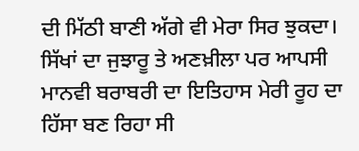ਦੀ ਮਿੱਠੀ ਬਾਣੀ ਅੱਗੇ ਵੀ ਮੇਰਾ ਸਿਰ ਝੁਕਦਾ।
ਸਿੱਖਾਂ ਦਾ ਜੁਝਾਰੂ ਤੇ ਅਣਖ਼ੀਲਾ ਪਰ ਆਪਸੀ ਮਾਨਵੀ ਬਰਾਬਰੀ ਦਾ ਇਤਿਹਾਸ ਮੇਰੀ ਰੂਹ ਦਾ
ਹਿੱਸਾ ਬਣ ਰਿਹਾ ਸੀ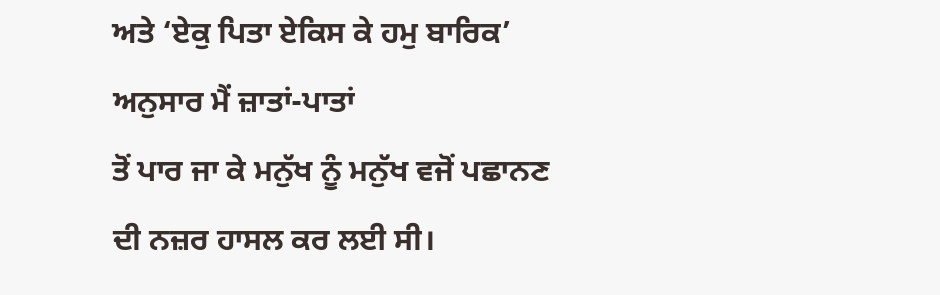ਅਤੇ ‘ਏਕੁ ਪਿਤਾ ਏਕਿਸ ਕੇ ਹਮੁ ਬਾਰਿਕ’ ਅਨੁਸਾਰ ਮੈਂ ਜ਼ਾਤਾਂ-ਪਾਤਾਂ
ਤੋਂ ਪਾਰ ਜਾ ਕੇ ਮਨੁੱਖ ਨੂੰ ਮਨੁੱਖ ਵਜੋਂ ਪਛਾਨਣ ਦੀ ਨਜ਼ਰ ਹਾਸਲ ਕਰ ਲਈ ਸੀ।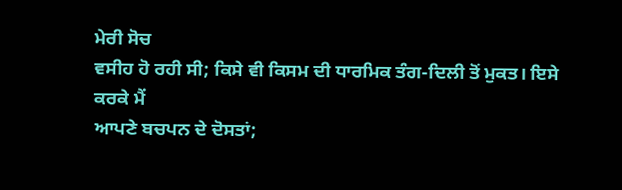ਮੇਰੀ ਸੋਚ
ਵਸੀਹ ਹੋ ਰਹੀ ਸੀ; ਕਿਸੇ ਵੀ ਕਿਸਮ ਦੀ ਧਾਰਮਿਕ ਤੰਗ-ਦਿਲੀ ਤੋਂ ਮੁਕਤ। ਇਸੇ ਕਰਕੇ ਮੈਂ
ਆਪਣੇ ਬਚਪਨ ਦੇ ਦੋਸਤਾਂ;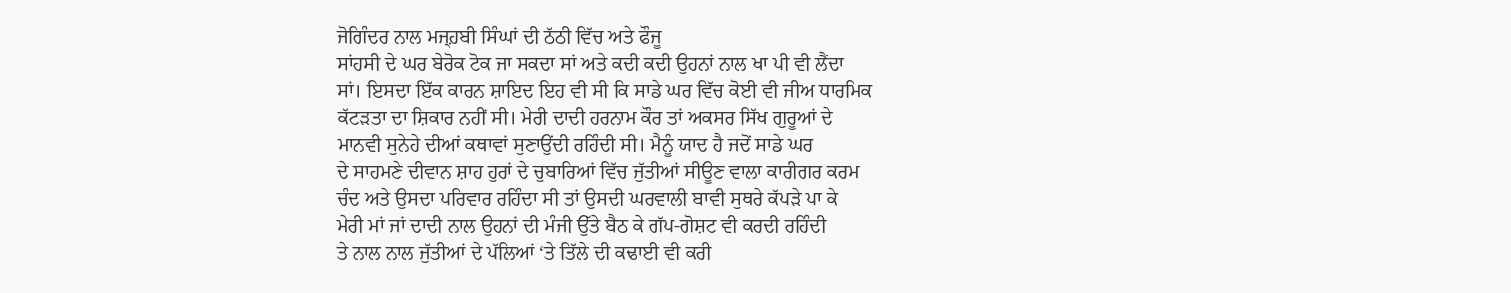ਜੋਗਿੰਦਰ ਨਾਲ ਮਜ੍ਹ਼ਬੀ ਸਿੰਘਾਂ ਦੀ ਠੱਠੀ ਵਿੱਚ ਅਤੇ ਫੌਜੂ
ਸਾਂਹਸੀ ਦੇ ਘਰ ਬੇਰੋਕ ਟੋਕ ਜਾ ਸਕਦਾ ਸਾਂ ਅਤੇ ਕਦੀ ਕਦੀ ਉਹਨਾਂ ਨਾਲ ਖਾ ਪੀ ਵੀ ਲੈਂਦਾ
ਸਾਂ। ਇਸਦਾ ਇੱਕ ਕਾਰਨ ਸ਼ਾਇਦ ਇਹ ਵੀ ਸੀ ਕਿ ਸਾਡੇ ਘਰ ਵਿੱਚ ਕੋਈ ਵੀ ਜੀਅ ਧਾਰਮਿਕ
ਕੱਟੜਤਾ ਦਾ ਸ਼ਿਕਾਰ ਨਹੀਂ ਸੀ। ਮੇਰੀ ਦਾਦੀ ਹਰਨਾਮ ਕੌਰ ਤਾਂ ਅਕਸਰ ਸਿੱਖ ਗੁਰੂਆਂ ਦੇ
ਮਾਨਵੀ ਸੁਨੇਹੇ ਦੀਆਂ ਕਥਾਵਾਂ ਸੁਣਾਉਂਦੀ ਰਹਿੰਦੀ ਸੀ। ਮੈਨੂੰ ਯਾਦ ਹੈ ਜਦੋਂ ਸਾਡੇ ਘਰ
ਦੇ ਸਾਹਮਣੇ ਦੀਵਾਨ ਸ਼ਾਹ ਹੁਰਾਂ ਦੇ ਚੁਬਾਰਿਆਂ ਵਿੱਚ ਜੁੱਤੀਆਂ ਸੀਊਣ ਵਾਲਾ ਕਾਰੀਗਰ ਕਰਮ
ਚੰਦ ਅਤੇ ਉਸਦਾ ਪਰਿਵਾਰ ਰਹਿੰਦਾ ਸੀ ਤਾਂ ਉਸਦੀ ਘਰਵਾਲੀ ਬਾਵੀ ਸੁਥਰੇ ਕੱਪੜੇ ਪਾ ਕੇ
ਮੇਰੀ ਮਾਂ ਜਾਂ ਦਾਦੀ ਨਾਲ ਉਹਨਾਂ ਦੀ ਮੰਜੀ ਉੱਤੇ ਬੈਠ ਕੇ ਗੱਪ-ਗੋਸ਼ਟ ਵੀ ਕਰਦੀ ਰਹਿੰਦੀ
ਤੇ ਨਾਲ ਨਾਲ ਜੁੱਤੀਆਂ ਦੇ ਪੱਲਿਆਂ ‘ਤੇ ਤਿੱਲੇ ਦੀ ਕਢਾਈ ਵੀ ਕਰੀ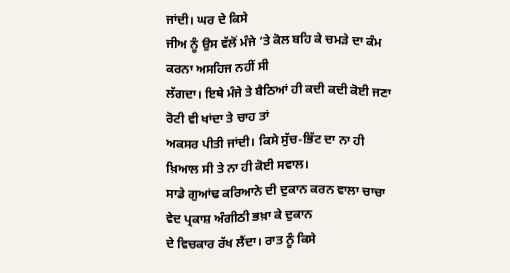ਜਾਂਦੀ। ਘਰ ਦੇ ਕਿਸੇ
ਜੀਅ ਨੂੰ ਉਸ ਵੱਲੋਂ ਮੰਜੇ ‘ਤੇ ਕੋਲ ਬਹਿ ਕੇ ਚਮੜੇ ਦਾ ਕੰਮ ਕਰਨਾ ਅਸਹਿਜ ਨਹੀਂ ਸੀ
ਲੱਗਦਾ। ਇਥੇ ਮੰਜੇ ਤੇ ਬੈਠਿਆਂ ਹੀ ਕਦੀ ਕਦੀ ਕੋਈ ਜਣਾ ਰੋਟੀ ਵੀ ਖਾਂਦਾ ਤੇ ਚਾਹ ਤਾਂ
ਅਕਸਰ ਪੀਤੀ ਜਾਂਦੀ। ਕਿਸੇ ਸੁੱਚ-ਭਿੱਟ ਦਾ ਨਾ ਹੀ ਖ਼ਿਆਲ ਸੀ ਤੇ ਨਾ ਹੀ ਕੋਈ ਸਵਾਲ।
ਸਾਡੇ ਗੁਆਂਢ ਕਰਿਆਨੇ ਦੀ ਦੁਕਾਨ ਕਰਨ ਵਾਲਾ ਚਾਚਾ ਵੇਦ ਪ੍ਰਕਾਸ਼ ਅੰਗੀਠੀ ਭਖ਼ਾ ਕੇ ਦੁਕਾਨ
ਦੇ ਵਿਚਕਾਰ ਰੱਖ ਲੈਂਦਾ। ਰਾਤ ਨੂੰ ਕਿਸੇ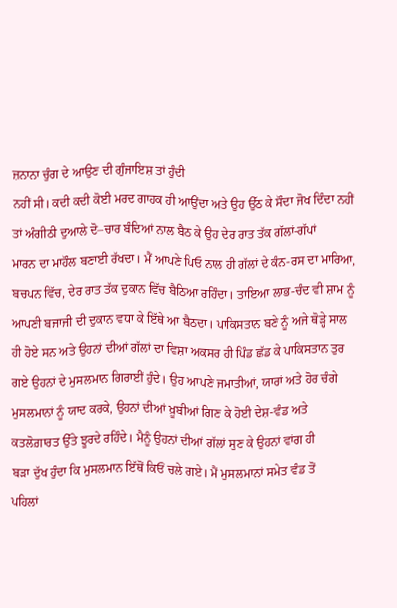ਜ਼ਨਾਨਾ ਚੁੰਗ ਦੇ ਆਉਣ ਦੀ ਗੁੰਜਾਇਸ਼ ਤਾਂ ਹੁੰਦੀ
ਨਹੀਂ ਸੀ। ਕਦੀ ਕਦੀ ਕੋਈ ਮਰਦ ਗਾਹਕ ਹੀ ਆਉਂਦਾ ਅਤੇ ਉਹ ਉੱਠ ਕੇ ਸੌਦਾ ਜੋਖ ਦਿੰਦਾ ਨਹੀਂ
ਤਾਂ ਅੰਗੀਠੀ ਦੁਆਲੇ ਦੋ–ਚਾਰ ਬੰਦਿਆਂ ਨਾਲ ਬੈਠ ਕੇ ਉਹ ਦੇਰ ਰਾਤ ਤੱਕ ਗੱਲਾਂ-ਗੱਪਾਂ
ਮਾਰਨ ਦਾ ਮਾਹੌਲ ਬਣਾਈ ਰੱਖਦਾ। ਮੈਂ ਆਪਣੇ ਪਿਓ ਨਾਲ ਹੀ ਗੱਲਾਂ ਦੇ ਕੰਨ-ਰਸ ਦਾ ਮਾਰਿਆ,
ਬਚਪਨ ਵਿੱਚ, ਦੇਰ ਰਾਤ ਤੱਕ ਦੁਕਾਨ ਵਿੱਚ ਬੈਠਿਆ ਰਹਿੰਦਾ। ਤਾਇਆ ਲਾਭ-ਚੰਦ ਵੀ ਸ਼ਾਮ ਨੂੰ
ਆਪਣੀ ਬਜਾਜੀ ਦੀ ਦੁਕਾਨ ਵਧਾ ਕੇ ਇੱਥੇ ਆ ਬੈਠਦਾ। ਪਾਕਿਸਤਾਨ ਬਣੇ ਨੂੰ ਅਜੇ ਥੋੜ੍ਹੇ ਸਾਲ
ਹੀ ਹੋਏ ਸਨ ਅਤੇ ਉਹਨਾਂ ਦੀਆਂ ਗੱਲਾਂ ਦਾ ਵਿਸ਼ਾ ਅਕਸਰ ਹੀ ਪਿੰਡ ਛੱਡ ਕੇ ਪਾਕਿਸਤਾਨ ਤੁਰ
ਗਏ ਉਹਨਾਂ ਦੇ ਮੁਸਲਮਾਨ ਗਿਰਾਈਂ ਹੁੰਦੇ। ਉਹ ਆਪਣੇ ਜਮਾਤੀਆਂ, ਯਾਰਾਂ ਅਤੇ ਹੋਰ ਚੰਗੇ
ਮੁਸਲਮਾਨਾਂ ਨੂੰ ਯਾਦ ਕਰਕੇ, ਉਹਨਾਂ ਦੀਆਂ ਖ਼ੂਬੀਆਂ ਗਿਣ ਕੇ ਹੋਈ ਦੇਸ਼-ਵੰਡ ਅਤੇ
ਕਤਲੋਗ਼ਾਰਤ ਉੱਤੇ ਝੂਰਦੇ ਰਹਿੰਦੇ। ਮੈਨੂੰ ਉਹਨਾਂ ਦੀਆਂ ਗੱਲਾਂ ਸੁਣ ਕੇ ਉਹਨਾਂ ਵਾਂਗ ਹੀ
ਬੜਾ ਦੁੱਖ ਹੁੰਦਾ ਕਿ ਮੁਸਲਮਾਨ ਇੱਥੋਂ ਕਿਓਂ ਚਲੇ ਗਏ। ਮੈਂ ਮੁਸਲਮਾਨਾਂ ਸਮੇਤ ਵੰਡ ਤੋਂ
ਪਹਿਲਾਂ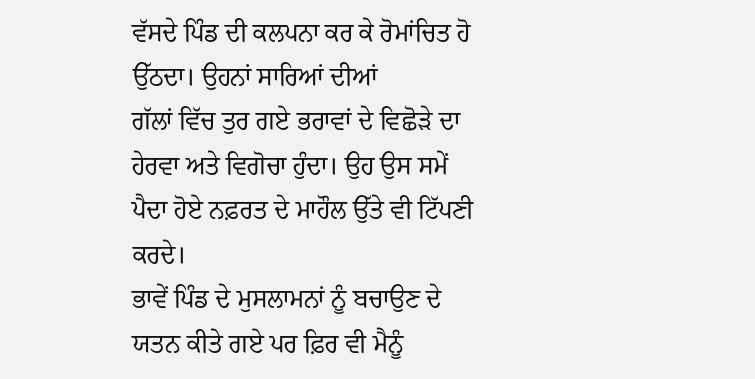ਵੱਸਦੇ ਪਿੰਡ ਦੀ ਕਲਪਨਾ ਕਰ ਕੇ ਰੋਮਾਂਚਿਤ ਹੋ ਉੱਠਦਾ। ਉਹਨਾਂ ਸਾਰਿਆਂ ਦੀਆਂ
ਗੱਲਾਂ ਵਿੱਚ ਤੁਰ ਗਏ ਭਰਾਵਾਂ ਦੇ ਵਿਛੋੜੇ ਦਾ ਹੇਰਵਾ ਅਤੇ ਵਿਗੋਚਾ ਹੁੰਦਾ। ਉਹ ਉਸ ਸਮੇਂ
ਪੈਦਾ ਹੋਏ ਨਫ਼ਰਤ ਦੇ ਮਾਹੌਲ ਉੱਤੇ ਵੀ ਟਿੱਪਣੀ ਕਰਦੇ।
ਭਾਵੇਂ ਪਿੰਡ ਦੇ ਮੁਸਲਾਮਨਾਂ ਨੂੰ ਬਚਾਉਣ ਦੇ ਯਤਨ ਕੀਤੇ ਗਏ ਪਰ ਫ਼ਿਰ ਵੀ ਮੈਨੂੰ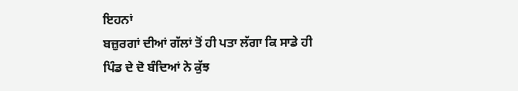ਇਹਨਾਂ
ਬਜ਼ੁਰਗਾਂ ਦੀਆਂ ਗੱਲਾਂ ਤੋਂ ਹੀ ਪਤਾ ਲੱਗਾ ਕਿ ਸਾਡੇ ਹੀ ਪਿੰਡ ਦੇ ਦੋ ਬੰਦਿਆਂ ਨੇ ਕੁੱਝ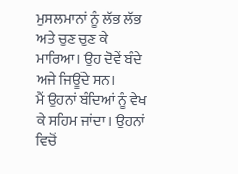ਮੁਸਲਮਾਨਾਂ ਨੂੰ ਲੱਭ ਲੱਭ ਅਤੇ ਚੁਣ ਚੁਣ ਕੇ ਮਾਰਿਆ। ਉਹ ਦੋਵੇਂ ਬੰਦੇ ਅਜੇ ਜਿਊਂਦੇ ਸਨ।
ਮੈਂ ਉਹਨਾਂ ਬੰਦਿਆਂ ਨੂੰ ਵੇਖ ਕੇ ਸਹਿਮ ਜਾਂਦਾ। ਉਹਨਾਂ ਵਿਚੋਂ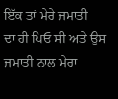ਇੱਕ ਤਾਂ ਮੇਰੇ ਜਮਾਤੀ
ਦਾ ਹੀ ਪਿਓ ਸੀ ਅਤੇ ਉਸ ਜਮਾਤੀ ਨਾਲ ਮੇਰਾ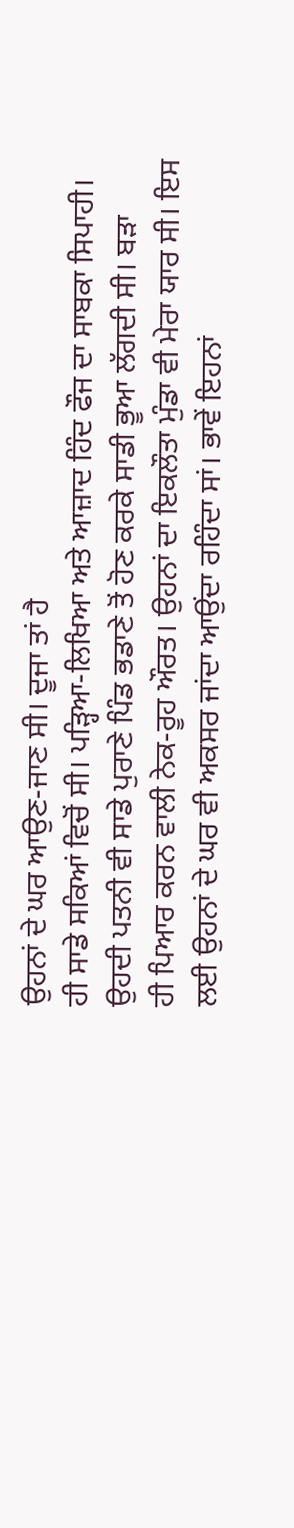ਉਹਨਾਂ ਦੇ ਘਰ ਆਉਣ-ਜਾਣ ਸੀ। ਦੂਜਾ ਤਾਂ ਹੈ
ਹੀ ਸਾਡੇ ਸਕਿਆਂ ਵਿਚੋਂ ਸੀ। ਪੜ੍ਹਿਆ-ਲਿਖਿਆ ਅਤੇ ਆਜ਼ਾਦ ਹਿੰਦ ਫੌਜ ਦਾ ਸਾਬਕਾ ਸਿਪਾਹੀ।
ਉਹਦੀ ਪਤਨੀ ਵੀ ਸਾਡੇ ਪੁਰਾਣੇ ਪਿੰਡ ਭਡਾਣੇ ਤੋਂ ਹੋਣ ਕਰਕੇ ਸਾਡੀ ਭੂਆ ਲੱਗਦੀ ਸੀ। ਬੜਾ
ਹੀ ਪਿਆਰ ਕਰਨ ਵਾਲੀ ਨੇਕ-ਰੂਹ ਔਰਤ। ਉਹਨਾਂ ਦਾ ਇਕਲੌਤਾ ਮੁੰਡਾ ਵੀ ਮੇਰਾ ਯਾਰ ਸੀ। ਇਸ
ਲਈ ਉਹਨਾਂ ਦੇ ਘਰ ਵੀ ਅਕਸਰ ਜਾਂਦਾ ਆਉਂਦਾ ਰਹਿੰਦਾ ਸਾਂ। ਭਾਵੇਂ ਇਹਨਾਂ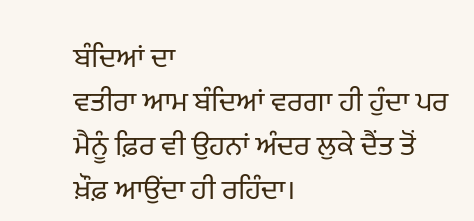ਬੰਦਿਆਂ ਦਾ
ਵਤੀਰਾ ਆਮ ਬੰਦਿਆਂ ਵਰਗਾ ਹੀ ਹੁੰਦਾ ਪਰ ਮੈਨੂੰ ਫ਼ਿਰ ਵੀ ਉਹਨਾਂ ਅੰਦਰ ਲੁਕੇ ਦੈਂਤ ਤੋਂ
ਖ਼ੌਫ਼ ਆਉਂਦਾ ਹੀ ਰਹਿੰਦਾ।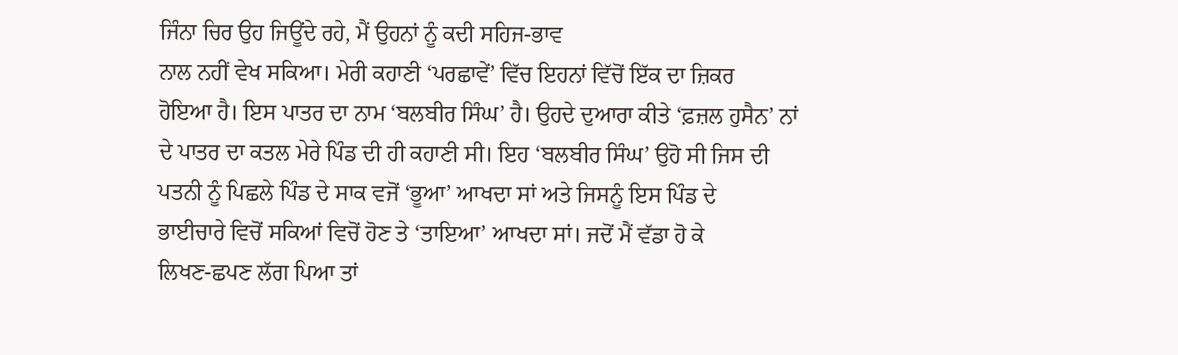ਜਿੰਨਾ ਚਿਰ ਉਹ ਜਿਊਂਦੇ ਰਹੇ, ਮੈਂ ਉਹਨਾਂ ਨੂੰ ਕਦੀ ਸਹਿਜ-ਭਾਵ
ਨਾਲ ਨਹੀਂ ਵੇਖ ਸਕਿਆ। ਮੇਰੀ ਕਹਾਣੀ ‘ਪਰਛਾਵੇਂ’ ਵਿੱਚ ਇਹਨਾਂ ਵਿੱਚੋਂ ਇੱਕ ਦਾ ਜ਼ਿਕਰ
ਹੋਇਆ ਹੈ। ਇਸ ਪਾਤਰ ਦਾ ਨਾਮ ‘ਬਲਬੀਰ ਸਿੰਘ’ ਹੈ। ਉਹਦੇ ਦੁਆਰਾ ਕੀਤੇ ‘ਫ਼ਜ਼ਲ ਹੁਸੈਨ’ ਨਾਂ
ਦੇ ਪਾਤਰ ਦਾ ਕਤਲ ਮੇਰੇ ਪਿੰਡ ਦੀ ਹੀ ਕਹਾਣੀ ਸੀ। ਇਹ ‘ਬਲਬੀਰ ਸਿੰਘ’ ਉਹੋ ਸੀ ਜਿਸ ਦੀ
ਪਤਨੀ ਨੂੰ ਪਿਛਲੇ ਪਿੰਡ ਦੇ ਸਾਕ ਵਜੋਂ ‘ਭੂਆ’ ਆਖਦਾ ਸਾਂ ਅਤੇ ਜਿਸਨੂੰ ਇਸ ਪਿੰਡ ਦੇ
ਭਾਈਚਾਰੇ ਵਿਚੋਂ ਸਕਿਆਂ ਵਿਚੋਂ ਹੋਣ ਤੇ ‘ਤਾਇਆ’ ਆਖਦਾ ਸਾਂ। ਜਦੋਂ ਮੈਂ ਵੱਡਾ ਹੋ ਕੇ
ਲਿਖਣ-ਛਪਣ ਲੱਗ ਪਿਆ ਤਾਂ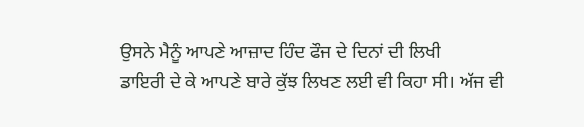ਉਸਨੇ ਮੈਨੂੰ ਆਪਣੇ ਆਜ਼ਾਦ ਹਿੰਦ ਫੌਜ ਦੇ ਦਿਨਾਂ ਦੀ ਲਿਖੀ
ਡਾਇਰੀ ਦੇ ਕੇ ਆਪਣੇ ਬਾਰੇ ਕੁੱਝ ਲਿਖਣ ਲਈ ਵੀ ਕਿਹਾ ਸੀ। ਅੱਜ ਵੀ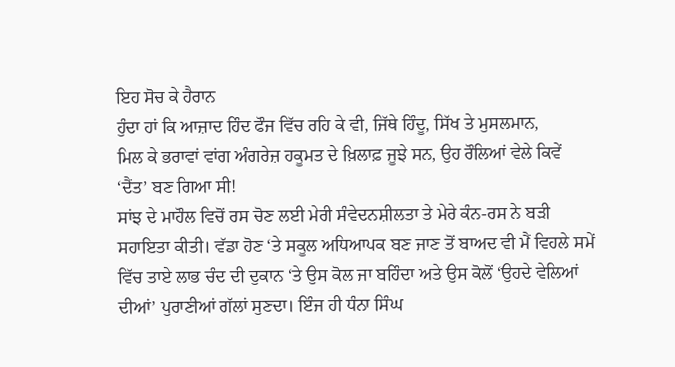ਇਹ ਸੋਚ ਕੇ ਹੈਰਾਨ
ਹੁੰਦਾ ਹਾਂ ਕਿ ਆਜ਼ਾਦ ਹਿੰਦ ਫੌਜ ਵਿੱਚ ਰਹਿ ਕੇ ਵੀ, ਜਿੱਥੇ ਹਿੰਦੂ, ਸਿੱਖ ਤੇ ਮੁਸਲਮਾਨ,
ਮਿਲ ਕੇ ਭਰਾਵਾਂ ਵਾਂਗ ਅੰਗਰੇਜ਼ ਹਕੂਮਤ ਦੇ ਖ਼ਿਲਾਫ਼ ਜੂਝੇ ਸਨ, ਉਹ ਰੌਲਿਆਂ ਵੇਲੇ ਕਿਵੇਂ
‘ਦੈਂਤ’ ਬਣ ਗਿਆ ਸੀ!
ਸਾਂਝ ਦੇ ਮਾਹੌਲ ਵਿਚੋਂ ਰਸ ਚੋਣ ਲਈ ਮੇਰੀ ਸੰਵੇਦਨਸ਼ੀਲਤਾ ਤੇ ਮੇਰੇ ਕੰਨ-ਰਸ ਨੇ ਬੜੀ
ਸਹਾਇਤਾ ਕੀਤੀ। ਵੱਡਾ ਹੋਣ ‘ਤੇ ਸਕੂਲ ਅਧਿਆਪਕ ਬਣ ਜਾਣ ਤੋਂ ਬਾਅਦ ਵੀ ਮੈਂ ਵਿਹਲੇ ਸਮੇਂ
ਵਿੱਚ ਤਾਏ ਲਾਭ ਚੰਦ ਦੀ ਦੁਕਾਨ ‘ਤੇ ਉਸ ਕੋਲ ਜਾ ਬਹਿੰਦਾ ਅਤੇ ਉਸ ਕੋਲੋਂ ‘ਉਹਦੇ ਵੇਲਿਆਂ
ਦੀਆਂ’ ਪੁਰਾਣੀਆਂ ਗੱਲਾਂ ਸੁਣਦਾ। ਇੰਜ ਹੀ ਧੰਨਾ ਸਿੰਘ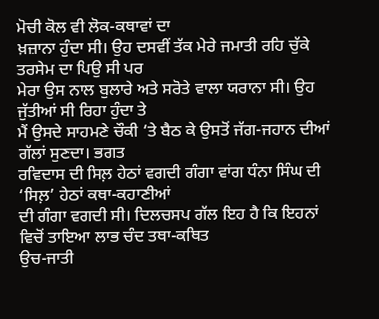ਮੋਚੀ ਕੋਲ ਵੀ ਲੋਕ-ਕਥਾਵਾਂ ਦਾ
ਖ਼ਜ਼ਾਨਾ ਹੁੰਦਾ ਸੀ। ਉਹ ਦਸਵੀਂ ਤੱਕ ਮੇਰੇ ਜਮਾਤੀ ਰਹਿ ਚੁੱਕੇ ਤਰਸੇਮ ਦਾ ਪਿਉ ਸੀ ਪਰ
ਮੇਰਾ ਉਸ ਨਾਲ ਬੁਲਾਰੇ ਅਤੇ ਸਰੋਤੇ ਵਾਲਾ ਯਰਾਨਾ ਸੀ। ਉਹ ਜੁੱਤੀਆਂ ਸੀ ਰਿਹਾ ਹੁੰਦਾ ਤੇ
ਮੈਂ ਉਸਦੇ ਸਾਹਮਣੇ ਚੌਕੀ ‘ਤੇ ਬੈਠ ਕੇ ਉਸਤੋਂ ਜੱਗ-ਜਹਾਨ ਦੀਆਂ ਗੱਲਾਂ ਸੁਣਦਾ। ਭਗਤ
ਰਵਿਦਾਸ ਦੀ ਸਿਲ਼ ਹੇਠਾਂ ਵਗਦੀ ਗੰਗਾ ਵਾਂਗ ਧੰਨਾ ਸਿੰਘ ਦੀ ‘ਸਿਲ਼’ ਹੇਠਾਂ ਕਥਾ-ਕਹਾਣੀਆਂ
ਦੀ ਗੰਗਾ ਵਗਦੀ ਸੀ। ਦਿਲਚਸਪ ਗੱਲ ਇਹ ਹੈ ਕਿ ਇਹਨਾਂ ਵਿਚੋਂ ਤਾਇਆ ਲਾਭ ਚੰਦ ਤਥਾ-ਕਥਿਤ
ਉਚ-ਜਾਤੀ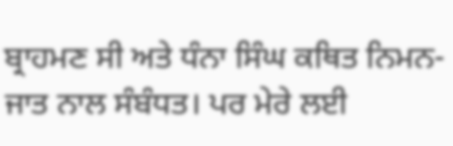ਬ੍ਰਾਹਮਣ ਸੀ ਅਤੇ ਧੰਨਾ ਸਿੰਘ ਕਥਿਤ ਨਿਮਨ-ਜਾਤ ਨਾਲ ਸੰਬੰਧਤ। ਪਰ ਮੇਰੇ ਲਈ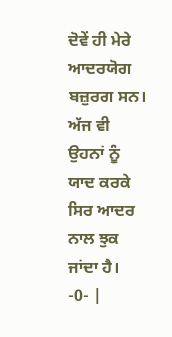ਦੋਵੇਂ ਹੀ ਮੇਰੇ ਆਦਰਯੋਗ ਬਜ਼ੁਰਗ ਸਨ। ਅੱਜ ਵੀ ਉਹਨਾਂ ਨੂੰ ਯਾਦ ਕਰਕੇ ਸਿਰ ਆਦਰ ਨਾਲ ਝੁਕ
ਜਾਂਦਾ ਹੈ।
-0- |